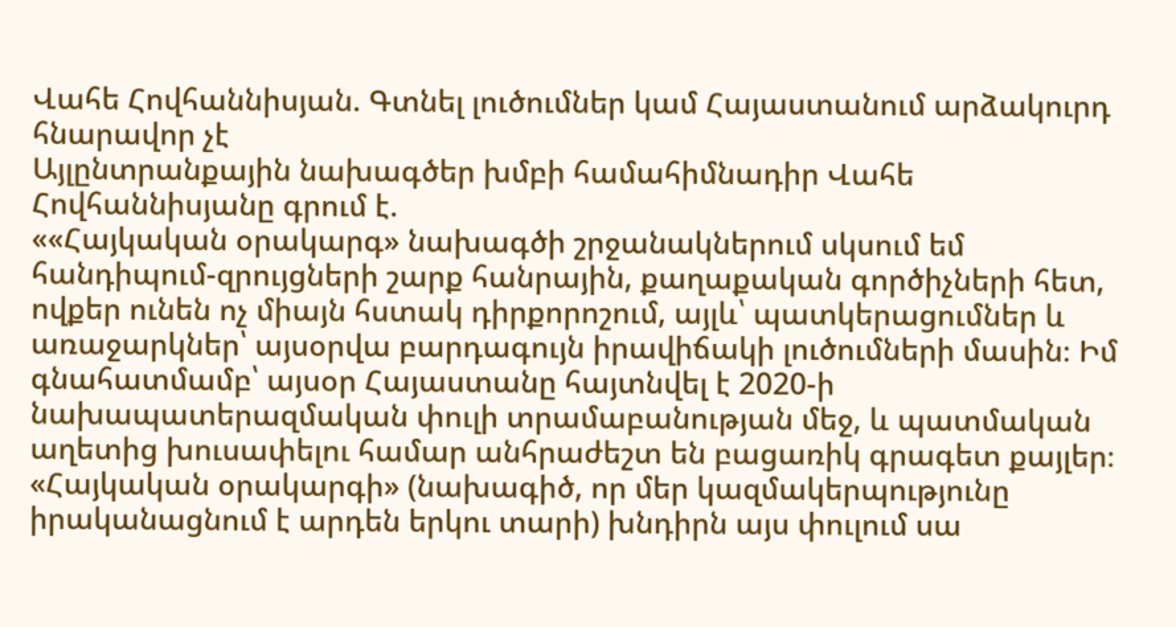Վահե Հովհաննիսյան. Գտնել լուծումներ կամ Հայաստանում արձակուրդ հնարավոր չէ
Այլընտրանքային նախագծեր խմբի համահիմնադիր Վահե Հովհաննիսյանը գրում է.
««Հայկական օրակարգ» նախագծի շրջանակներում սկսում եմ հանդիպում-զրույցների շարք հանրային, քաղաքական գործիչների հետ, ովքեր ունեն ոչ միայն հստակ դիրքորոշում, այլև՝ պատկերացումներ և առաջարկներ՝ այսօրվա բարդագույն իրավիճակի լուծումների մասին։ Իմ գնահատմամբ՝ այսօր Հայաստանը հայտնվել է 2020-ի նախապատերազմական փուլի տրամաբանության մեջ, և պատմական աղետից խուսափելու համար անհրաժեշտ են բացառիկ գրագետ քայլեր։ «Հայկական օրակարգի» (նախագիծ, որ մեր կազմակերպությունը իրականացնում է արդեն երկու տարի) խնդիրն այս փուլում սա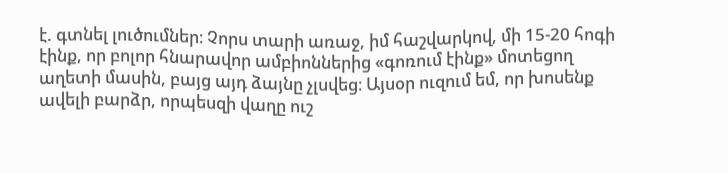է. գտնել լուծումներ։ Չորս տարի առաջ, իմ հաշվարկով, մի 15-20 հոգի էինք, որ բոլոր հնարավոր ամբիոններից «գոռում էինք» մոտեցող աղետի մասին, բայց այդ ձայնը չլսվեց։ Այսօր ուզում եմ, որ խոսենք ավելի բարձր, որպեսզի վաղը ուշ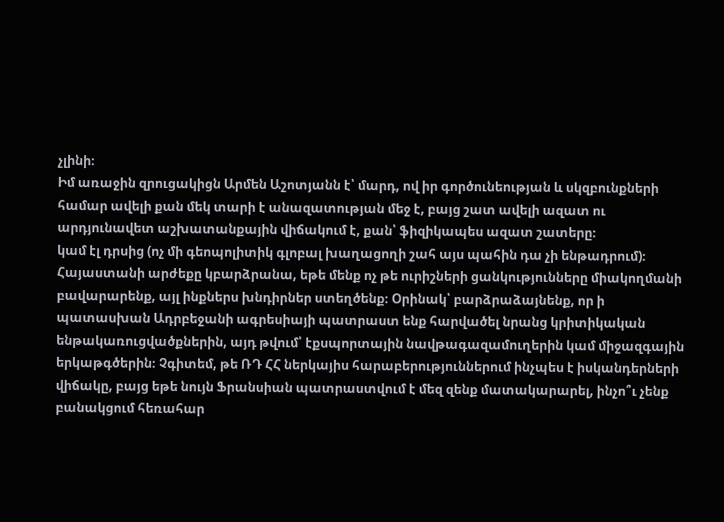չլինի։
Իմ առաջին զրուցակիցն Արմեն Աշոտյանն է՝ մարդ, ով իր գործունեության և սկզբունքների համար ավելի քան մեկ տարի է անազատության մեջ է, բայց շատ ավելի ազատ ու արդյունավետ աշխատանքային վիճակում է, քան՝ ֆիզիկապես ազատ շատերը։
կամ էլ դրսից (ոչ մի գեոպոլիտիկ գլոբալ խաղացողի շահ այս պահին դա չի ենթադրում)։ Հայաստանի արժեքը կբարձրանա, եթե մենք ոչ թե ուրիշների ցանկությունները միակողմանի բավարարենք, այլ ինքներս խնդիրներ ստեղծենք։ Օրինակ՝ բարձրաձայնենք, որ ի պատասխան Ադրբեջանի ագրեսիայի պատրաստ ենք հարվածել նրանց կրիտիկական ենթակառուցվածքներին, այդ թվում՝ էքսպորտային նավթագազամուղերին կամ միջազգային երկաթգծերին։ Չգիտեմ, թե ՌԴ ՀՀ ներկայիս հարաբերություններում ինչպես է իսկանդերների վիճակը, բայց եթե նույն Ֆրանսիան պատրաստվում է մեզ զենք մատակարարել, ինչո՞ւ չենք բանակցում հեռահար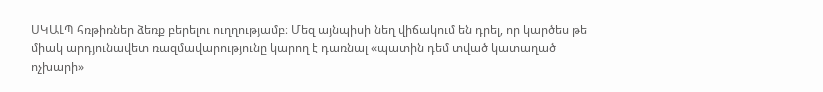ՍԿԱԼՊ հռթիռներ ձեռք բերելու ուղղությամբ։ Մեզ այնպիսի նեղ վիճակում են դրել, որ կարծես թե միակ արդյունավետ ռազմավարությունը կարող է դառնալ «պատին դեմ տված կատաղած ոչխարի»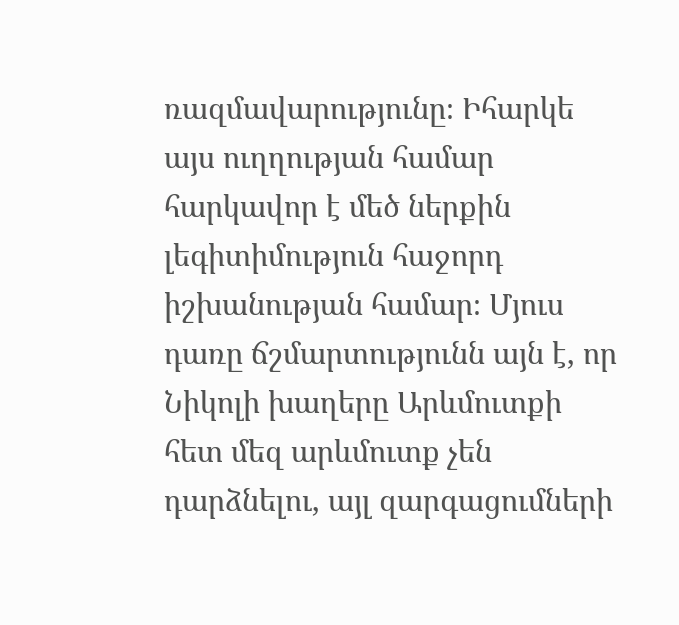ռազմավարությունը։ Իհարկե այս ուղղության համար հարկավոր է մեծ ներքին լեգիտիմություն հաջորդ իշխանության համար։ Մյուս դառը ճշմարտությունն այն է, որ Նիկոլի խաղերը Արևմուտքի հետ մեզ արևմուտք չեն դարձնելու, այլ զարգացումների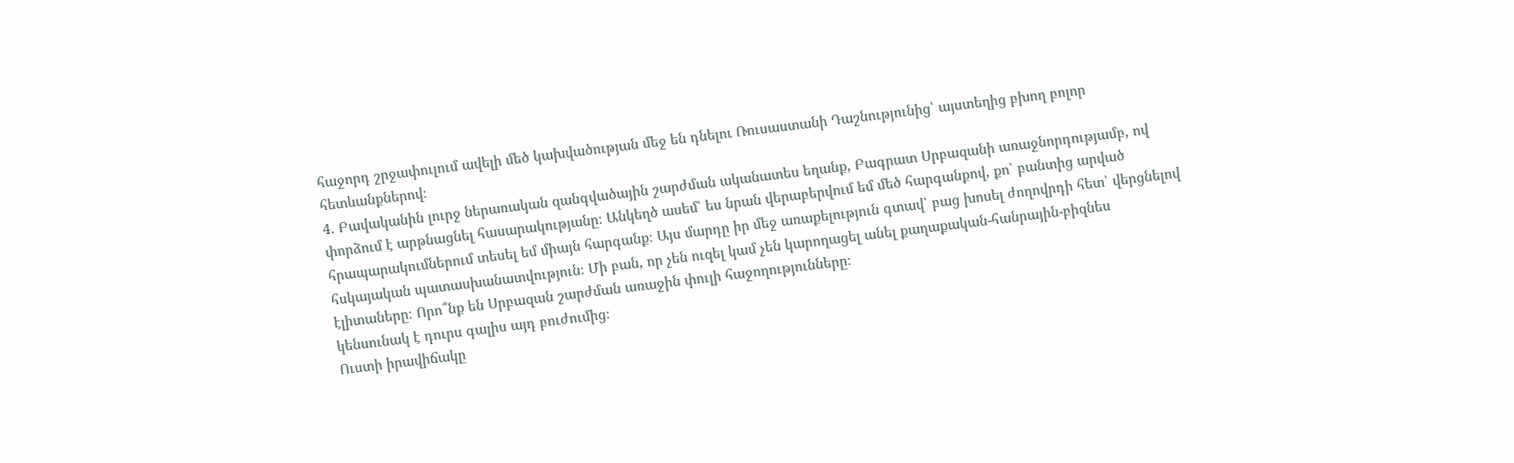հաջորդ շրջափուլում ավելի մեծ կախվածության մեջ են դնելու Ռուսաստանի Դաշնությունից՝ այստեղից բխող բոլոր հետևանքներով։
4. Բավականին լուրջ ներառական զանգվածային շարժման ականատես եղանք, Բագրատ Սրբազանի առաջնորդությամբ, ով փորձում է արթնացնել հասարակությանը։ Անկեղծ ասեմ՝ ես նրան վերաբերվում եմ մեծ հարգանքով, քո՝ բանտից արված հրապարակումներում տեսել եմ միայն հարգանք։ Այս մարդը իր մեջ առաքելություն գտավ՝ բաց խոսել ժողովրդի հետ՝ վերցնելով հսկայական պատասխանատվություն։ Մի բան, որ չեն ուզել կամ չեն կարողացել անել քաղաքական-հանրային-բիզնես էլիտաները։ Որո՞նք են Սրբազան շարժման առաջին փուլի հաջողությունները։
կենսունակ է դուրս գալիս այդ բուժումից։
Ուստի իրավիճակը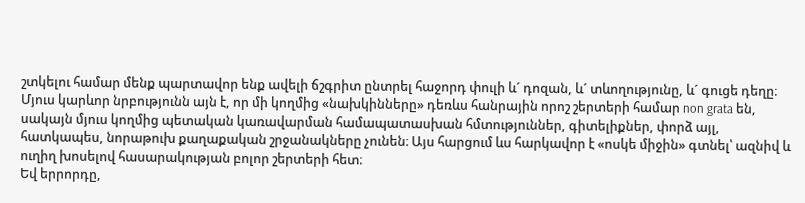շտկելու համար մենք պարտավոր ենք ավելի ճշգրիտ ընտրել հաջորդ փուլի և´ դոզան, և´ տևողությունը, և´ գուցե դեղը։
Մյուս կարևոր նրբությունն այն է, որ մի կողմից «նախկինները» դեռևս հանրային որոշ շերտերի համար non grata են, սակայն մյուս կողմից պետական կառավարման համապատասխան հմտություններ, գիտելիքներ, փորձ այլ, հատկապես, նորաթուխ քաղաքական շրջանակները չունեն։ Այս հարցում ևս հարկավոր է «ոսկե միջին» գտնել՝ ազնիվ և ուղիղ խոսելով հասարակության բոլոր շերտերի հետ։
Եվ երրորդը,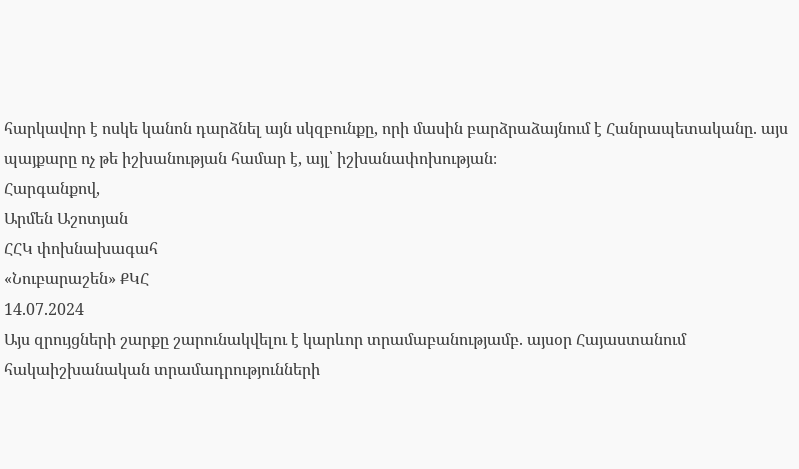հարկավոր է ոսկե կանոն դարձնել այն սկզբունքը, որի մասին բարձրաձայնում է Հանրապետականը. այս պայքարը ոչ թե իշխանության համար է, այլ՝ իշխանափոխության։
Հարգանքով,
Արմեն Աշոտյան
ՀՀԿ փոխնախագահ
«Նուբարաշեն» ՔԿՀ
14.07.2024
Այս զրույցների շարքը շարունակվելու է կարևոր տրամաբանությամբ. այսօր Հայաստանում հակաիշխանական տրամադրությունների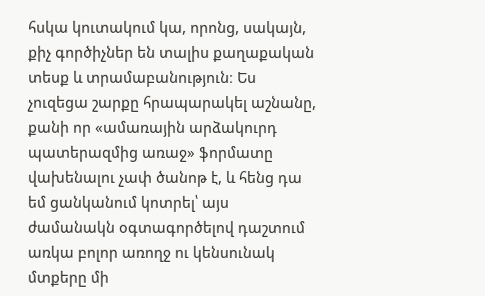հսկա կուտակում կա, որոնց, սակայն, քիչ գործիչներ են տալիս քաղաքական տեսք և տրամաբանություն։ Ես չուզեցա շարքը հրապարակել աշնանը, քանի որ «ամառային արձակուրդ պատերազմից առաջ» ֆորմատը վախենալու չափ ծանոթ է, և հենց դա եմ ցանկանում կոտրել՝ այս ժամանակն օգտագործելով դաշտում առկա բոլոր առողջ ու կենսունակ մտքերը մի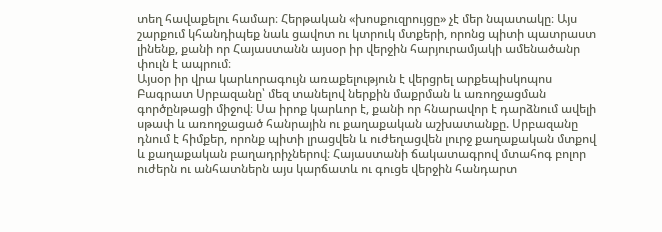տեղ հավաքելու համար։ Հերթական «խոսքուզրույցը» չէ մեր նպատակը։ Այս շարքում կհանդիպեք նաև ցավոտ ու կտրուկ մտքերի, որոնց պիտի պատրաստ լինենք, քանի որ Հայաստանն այսօր իր վերջին հարյուրամյակի ամենածանր փուլն է ապրում։
Այսօր իր վրա կարևորագույն առաքելություն է վերցրել արքեպիսկոպոս Բագրատ Սրբազանը՝ մեզ տանելով ներքին մաքրման և առողջացման գործընթացի միջով։ Սա իրոք կարևոր է, քանի որ հնարավոր է դարձնում ավելի սթափ և առողջացած հանրային ու քաղաքական աշխատանքը. Սրբազանը դնում է հիմքեր, որոնք պիտի լրացվեն և ուժեղացվեն լուրջ քաղաքական մտքով և քաղաքական բաղադրիչներով։ Հայաստանի ճակատագրով մտահոգ բոլոր ուժերն ու անհատներն այս կարճատև ու գուցե վերջին հանդարտ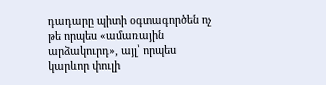դադարը պիտի օգտագործեն ոչ թե որպես «ամառային արձակուրդ», այլ՝ որպես կարևոր փուլի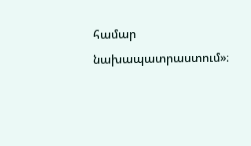համար նախապատրաստում»։